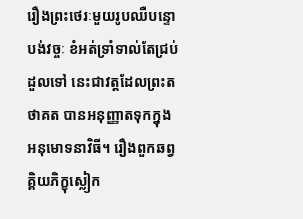រឿងព្រះថេរៈមួយរូបឈឺបន្ទោបង់វច្ចៈ ខំអត់ទ្រាំទាល់តែជ្រប់ដួលទៅ នេះជាវត្តដែលព្រះតថាគត បានអនុញ្ញាតទុកក្នុងអនុមោទនាវិធី។ រឿងពួកឆព្វគ្គិយភិក្ខុស្លៀក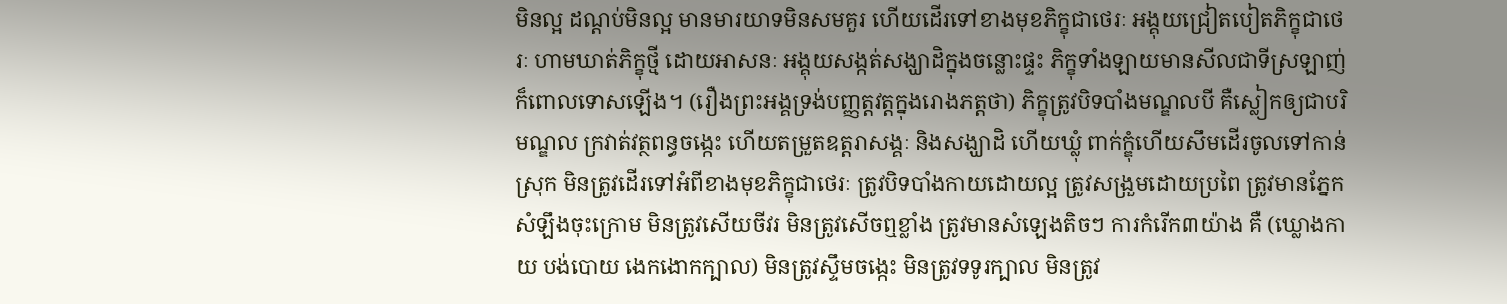មិនល្អ ដណ្តប់មិនល្អ មានមារយាទមិនសមគួរ ហើយដើរទៅខាងមុខភិក្ខុជាថេរៈ អង្គុយជ្រៀតបៀតភិក្ខុជាថេរៈ ហាមឃាត់ភិក្ខុថ្មី ដោយអាសនៈ អង្គុយសង្កត់សង្ឃាដិក្នុងចន្លោះផ្ទះ ភិក្ខុទាំងឡាយមានសីលជាទីស្រឡាញ់ ក៏ពោលទោសឡើង។ (រឿងព្រះអង្គទ្រង់បញ្ញត្តវត្តក្នុងរោងភត្តថា) ភិក្ខុត្រូវបិទបាំងមណ្ឌលបី គឺស្លៀកឲ្យជាបរិមណ្ឌល ក្រវាត់វត្ថពន្ធចង្កេះ ហើយតម្រួតឧត្តរាសង្គៈ និងសង្ឃាដិ ហើយឃ្លុំ ពាក់ក្ឌុំហើយសឹមដើរចូលទៅកាន់ស្រុក មិនត្រូវដើរទៅអំពីខាងមុខភិក្ខុជាថេរៈ ត្រូវបិទបាំងកាយដោយល្អ ត្រូវសង្រួមដោយប្រពៃ ត្រូវមានភ្នែកសំឡឹងចុះក្រោម មិនត្រូវសើយចីវរ មិនត្រូវសើចឮខ្លាំង ត្រូវមានសំឡេងតិចៗ ការកំរើក៣យ៉ាង គឺ (ឃ្លោងកាយ បង់បោយ ងេកងោកក្បាល) មិនត្រូវស្ទឹមចង្កេះ មិនត្រូវទទូរក្បាល មិនត្រូវ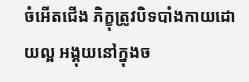ចំអើតជើង ភិក្ខុត្រូវបិទបាំងកាយដោយល្អ អង្គុយនៅក្នុងច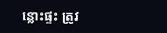ន្លោះផ្ទះ ត្រូវ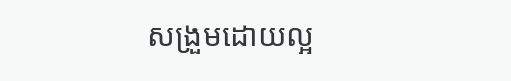សង្រួមដោយល្អ